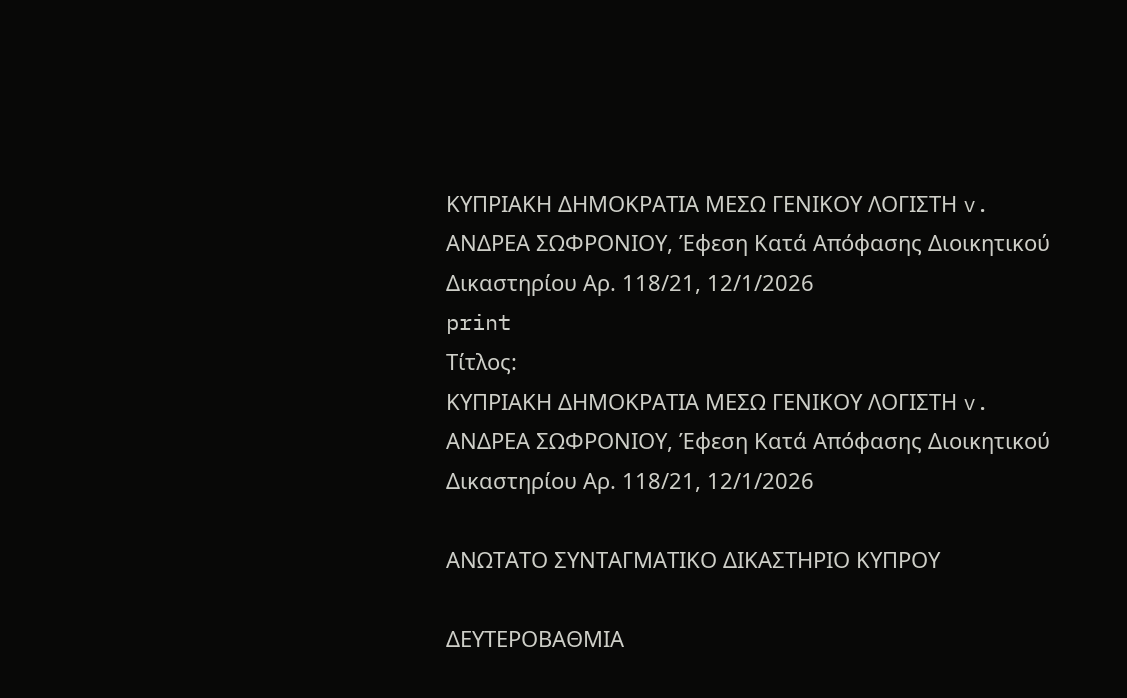ΚΥΠΡΙΑΚΗ ΔΗΜΟΚΡΑΤΙΑ ΜΕΣΩ ΓΕΝΙΚΟΥ ΛΟΓΙΣΤΗ v. ΑΝΔΡΕΑ ΣΩΦΡΟΝΙΟΥ, Έφεση Κατά Απόφασης Διοικητικού Δικαστηρίου Αρ. 118/21, 12/1/2026
print
Τίτλος:
ΚΥΠΡΙΑΚΗ ΔΗΜΟΚΡΑΤΙΑ ΜΕΣΩ ΓΕΝΙΚΟΥ ΛΟΓΙΣΤΗ v. ΑΝΔΡΕΑ ΣΩΦΡΟΝΙΟΥ, Έφεση Κατά Απόφασης Διοικητικού Δικαστηρίου Αρ. 118/21, 12/1/2026

ΑΝΩΤΑΤΟ ΣΥΝΤΑΓΜΑΤΙΚΟ ΔΙΚΑΣΤΗΡΙΟ ΚΥΠΡΟΥ

ΔΕΥΤΕΡΟΒΑΘΜΙΑ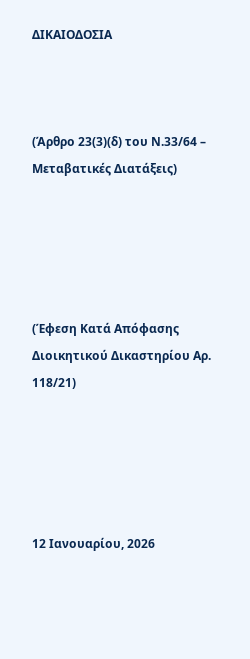ΔΙΚΑΙΟΔΟΣΙΑ



(Άρθρο 23(3)(δ) του Ν.33/64 – Μεταβατικές Διατάξεις)





(Έφεση Κατά Απόφασης Διοικητικού Δικαστηρίου Αρ. 118/21)





12 Ιανουαρίου, 2026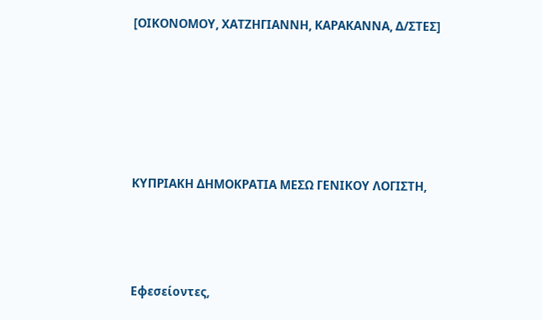[ΟΙΚΟΝΟΜΟΥ, ΧΑΤΖΗΓΙΑΝΝΗ, ΚΑΡΑΚΑΝΝΑ, Δ/ΣΤΕΣ]





ΚΥΠΡΙΑΚΗ ΔΗΜΟΚΡΑΤΙΑ ΜΕΣΩ ΓΕΝΙΚΟΥ ΛΟΓΙΣΤΗ,



Εφεσείοντες,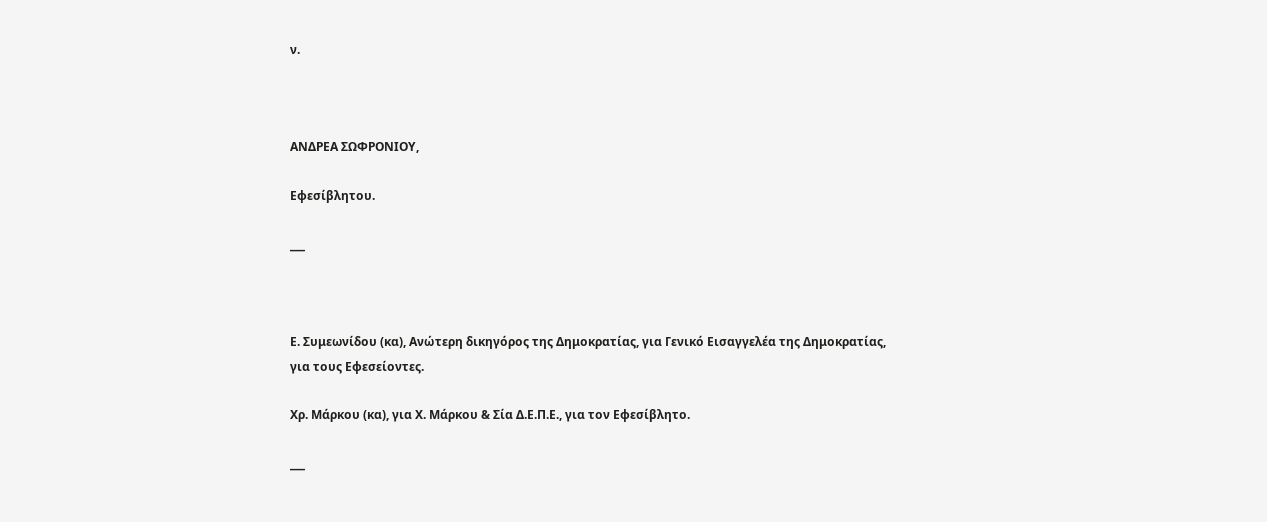ν.



ΑΝΔΡΕΑ ΣΩΦΡΟΝΙΟΥ,

Εφεσίβλητου.

___



Ε. Συμεωνίδου (κα), Ανώτερη δικηγόρος της Δημοκρατίας, για Γενικό Εισαγγελέα της Δημοκρατίας, για τους Εφεσείοντες.

Χρ. Μάρκου (κα), για Χ. Μάρκου & Σία Δ.Ε.Π.Ε., για τον Εφεσίβλητο.

___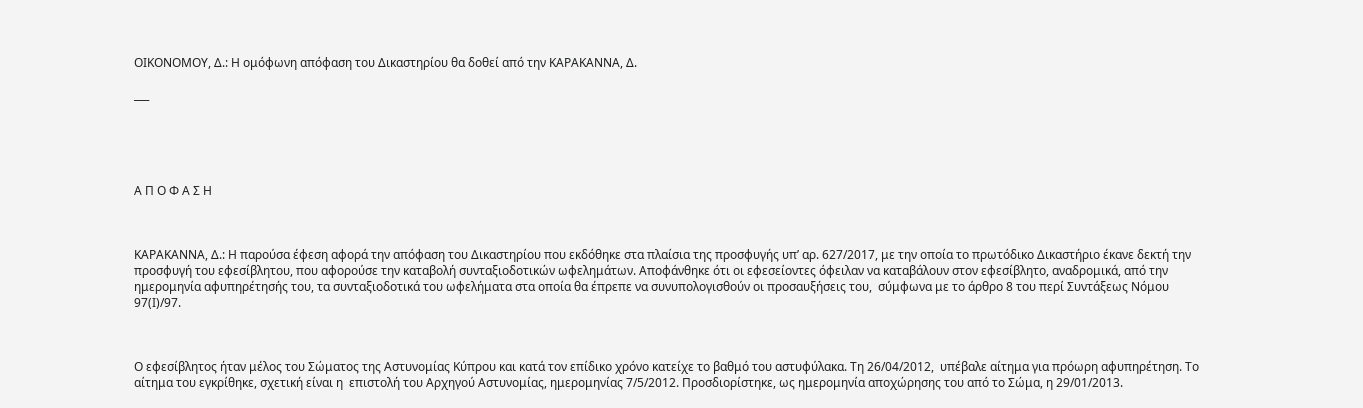ΟΙΚΟΝΟΜΟΥ, Δ.: Η ομόφωνη απόφαση του Δικαστηρίου θα δοθεί από την ΚΑΡΑΚΑΝΝΑ, Δ.

___





Α Π Ο Φ Α Σ Η



ΚΑΡΑΚΑΝΝΑ, Δ.: Η παρούσα έφεση αφορά την απόφαση του Δικαστηρίου που εκδόθηκε στα πλαίσια της προσφυγής υπ’ αρ. 627/2017, με την οποία το πρωτόδικο Δικαστήριο έκανε δεκτή την προσφυγή του εφεσίβλητου, που αφορούσε την καταβολή συνταξιοδοτικών ωφελημάτων. Αποφάνθηκε ότι οι εφεσείοντες όφειλαν να καταβάλουν στον εφεσίβλητο, αναδρομικά, από την ημερομηνία αφυπηρέτησής του, τα συνταξιοδοτικά του ωφελήματα στα οποία θα έπρεπε να συνυπολογισθούν οι προσαυξήσεις του,  σύμφωνα με το άρθρο 8 του περί Συντάξεως Νόμου 97(Ι)/97.



Ο εφεσίβλητος ήταν μέλος του Σώματος της Αστυνομίας Κύπρου και κατά τον επίδικο χρόνο κατείχε το βαθμό του αστυφύλακα. Τη 26/04/2012,  υπέβαλε αίτημα για πρόωρη αφυπηρέτηση. Το αίτημα του εγκρίθηκε, σχετική είναι η  επιστολή του Αρχηγού Αστυνομίας, ημερομηνίας 7/5/2012. Προσδιορίστηκε, ως ημερομηνία αποχώρησης του από το Σώμα, η 29/01/2013.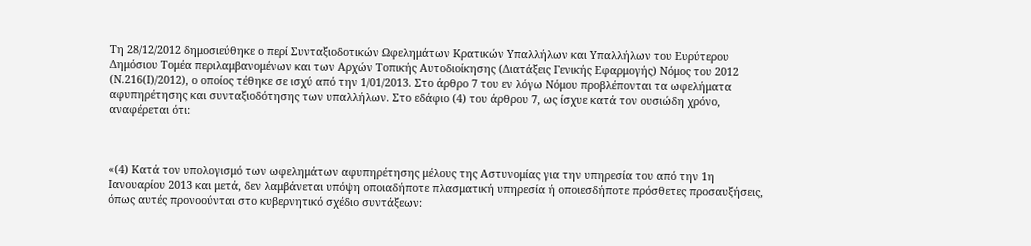Τη 28/12/2012 δημοσιεύθηκε ο περί Συνταξιοδοτικών Ωφελημάτων Κρατικών Υπαλλήλων και Υπαλλήλων του Ευρύτερου Δημόσιου Τομέα περιλαμβανομένων και των Αρχών Τοπικής Αυτοδιοίκησης (Διατάξεις Γενικής Εφαρμογής) Νόμος του 2012 (Ν.216(Ι)/2012), ο οποίος τέθηκε σε ισχύ από την 1/01/2013. Στο άρθρο 7 του εν λόγω Νόμου προβλέπονται τα ωφελήματα αφυπηρέτησης και συνταξιοδότησης των υπαλλήλων. Στο εδάφιο (4) του άρθρου 7, ως ίσχυε κατά τον ουσιώδη χρόνο, αναφέρεται ότι:



«(4) Κατά τον υπολογισμό των ωφελημάτων αφυπηρέτησης μέλους της Αστυνομίας για την υπηρεσία του από την 1η Ιανουαρίου 2013 και μετά, δεν λαμβάνεται υπόψη οποιαδήποτε πλασματική υπηρεσία ή οποιεσδήποτε πρόσθετες προσαυξήσεις, όπως αυτές προνοούνται στο κυβερνητικό σχέδιο συντάξεων: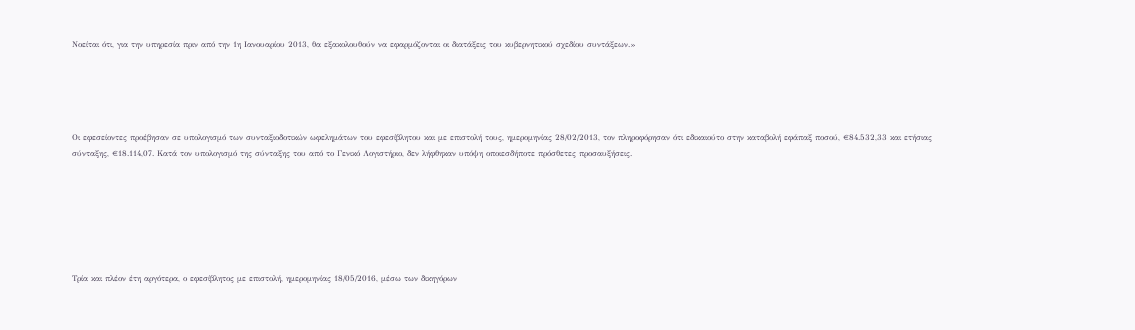Νοείται ότι, για την υπηρεσία πριν από την 1η Ιανουαρίου 2013, θα εξακολουθούν να εφαρμόζονται οι διατάξεις του κυβερνητικού σχεδίου συντάξεων.»





Οι εφεσείοντες προέβησαν σε υπολογισμό των συνταξιοδοτικών ωφελημάτων του εφεσίβλητου και με επιστολή τους, ημερομηνίας 28/02/2013, τον πληροφόρησαν ότι εδικαιούτο στην καταβολή εφάπαξ ποσού, €84.532,33 και ετήσιας σύνταξης, €18.114,07. Κατά τον υπολογισμό της σύνταξης του από το Γενικό Λογιστήριο, δεν λήφθηκαν υπόψη οποιεσδήποτε πρόσθετες προσαυξήσεις.







Τρία και πλέον έτη αργότερα, ο εφεσίβλητος με επιστολή, ημερομηνίας 18/05/2016, μέσω των δικηγόρων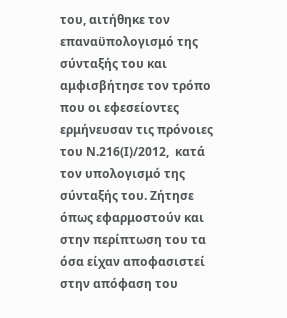του, αιτήθηκε τον επαναϋπολογισμό της σύνταξής του και αμφισβήτησε τον τρόπο που οι εφεσείοντες ερμήνευσαν τις πρόνοιες του Ν.216(Ι)/2012,  κατά τον υπολογισμό της σύνταξής του. Ζήτησε όπως εφαρμοστούν και στην περίπτωση του τα όσα είχαν αποφασιστεί στην απόφαση του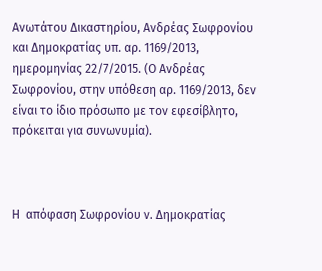Ανωτάτου Δικαστηρίου, Ανδρέας Σωφρονίου και Δημοκρατίας υπ. αρ. 1169/2013, ημερομηνίας 22/7/2015. (Ο Ανδρέας Σωφρονίου, στην υπόθεση αρ. 1169/2013, δεν είναι το ίδιο πρόσωπο με τον εφεσίβλητο, πρόκειται για συνωνυμία).



Η  απόφαση Σωφρονίου ν. Δημοκρατίας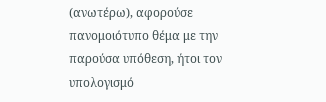(ανωτέρω), αφορούσε πανομοιότυπο θέμα με την παρούσα υπόθεση, ήτοι τον υπολογισμό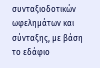συνταξιοδοτικών ωφελημάτων και σύνταξης, με βάση το εδάφιο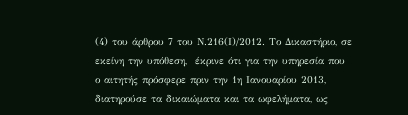(4) του άρθρου 7 του Ν.216(Ι)/2012. Το Δικαστήριο, σε εκείνη την υπόθεση,  έκρινε ότι για την υπηρεσία που ο αιτητής πρόσφερε πριν την 1η Ιανουαρίου 2013, διατηρούσε τα δικαιώματα και τα ωφελήματα, ως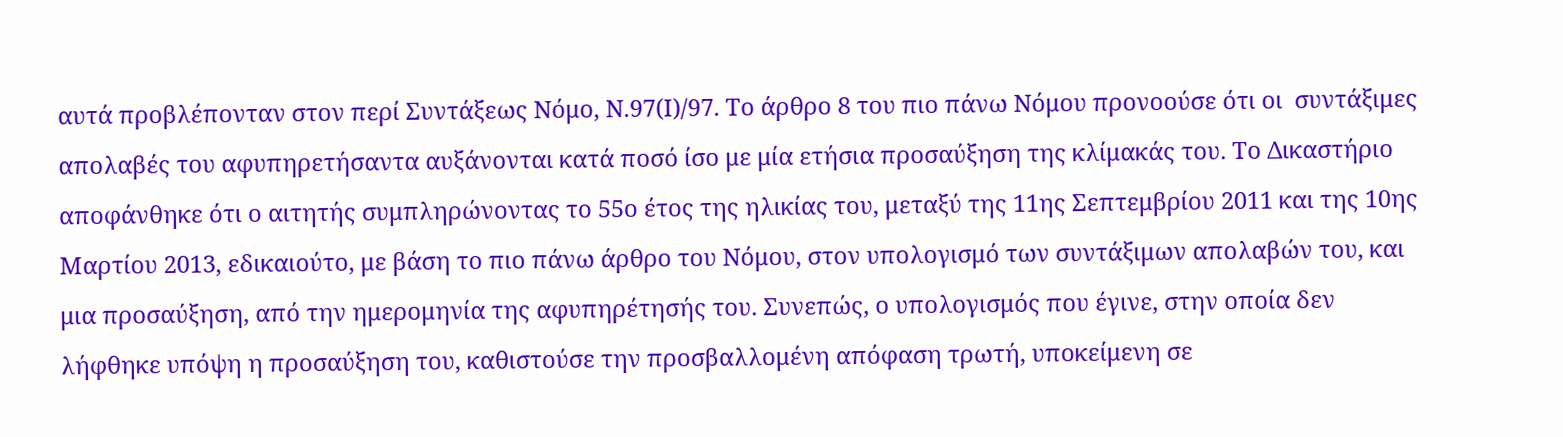αυτά προβλέπονταν στον περί Συντάξεως Νόμο, Ν.97(Ι)/97. Το άρθρο 8 του πιο πάνω Νόμου προνοούσε ότι οι  συντάξιμες απολαβές του αφυπηρετήσαντα αυξάνονται κατά ποσό ίσο με μία ετήσια προσαύξηση της κλίμακάς του. Το Δικαστήριο αποφάνθηκε ότι ο αιτητής συμπληρώνοντας το 55ο έτος της ηλικίας του, μεταξύ της 11ης Σεπτεμβρίου 2011 και της 10ης Μαρτίου 2013, εδικαιούτο, με βάση το πιο πάνω άρθρο του Νόμου, στον υπολογισμό των συντάξιμων απολαβών του, και μια προσαύξηση, από την ημερομηνία της αφυπηρέτησής του. Συνεπώς, ο υπολογισμός που έγινε, στην οποία δεν λήφθηκε υπόψη η προσαύξηση του, καθιστούσε την προσβαλλομένη απόφαση τρωτή, υποκείμενη σε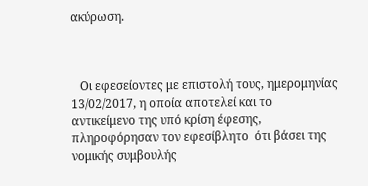ακύρωση.



   Οι εφεσείοντες με επιστολή τους, ημερομηνίας 13/02/2017, η οποία αποτελεί και το αντικείμενο της υπό κρίση έφεσης,  πληροφόρησαν τον εφεσίβλητο  ότι βάσει της νομικής συμβουλής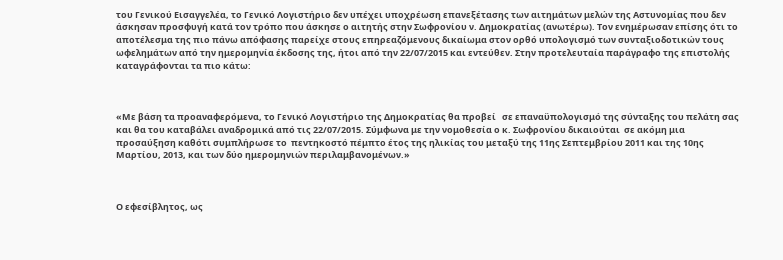του Γενικού Εισαγγελέα, το Γενικό Λογιστήριο δεν υπέχει υποχρέωση επανεξέτασης των αιτημάτων μελών της Αστυνομίας που δεν άσκησαν προσφυγή κατά τον τρόπο που άσκησε ο αιτητής στην Σωφρονίου ν. Δημοκρατίας (ανωτέρω). Τον ενημέρωσαν επίσης ότι το αποτέλεσμα της πιο πάνω απόφασης παρείχε στους επηρεαζόμενους δικαίωμα στον ορθό υπολογισμό των συνταξιοδοτικών τους ωφελημάτων από την ημερομηνία έκδοσης της, ήτοι από την 22/07/2015 και εντεύθεν. Στην προτελευταία παράγραφο της επιστολής καταγράφονται τα πιο κάτω:



«Με βάση τα προαναφερόμενα, το Γενικό Λογιστήριο της Δημοκρατίας θα προβεί   σε επαναϋπολογισμό της σύνταξης του πελάτη σας και θα του καταβάλει αναδρομικά από τις 22/07/2015. Σύμφωνα με την νομοθεσία ο κ. Σωφρονίου δικαιούται  σε ακόμη μια προσαύξηση καθότι συμπλήρωσε το  πεντηκοστό πέμπτο έτος της ηλικίας του μεταξύ της 11ης Σεπτεμβρίου 2011 και της 10ης Μαρτίου, 2013, και των δύο ημερομηνιών περιλαμβανομένων.»



Ο εφεσίβλητος, ως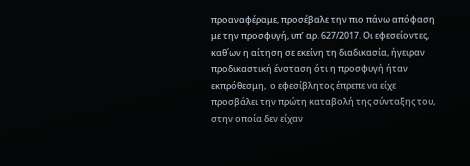προαναφέραμε, προσέβαλε την πιο πάνω απόφαση με την προσφυγή, υπ’ αρ. 627/2017. Οι εφεσείοντες, καθ΄ων η αίτηση σε εκείνη τη διαδικασία, ήγειραν προδικαστική ένσταση ότι η προσφυγή ήταν εκπρόθεσμη,  ο εφεσίβλητος έπρεπε να είχε προσβάλει την πρώτη καταβολή της σύνταξης του, στην οποία δεν είχαν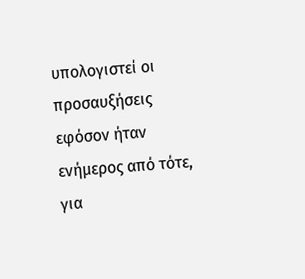υπολογιστεί οι προσαυξήσεις εφόσον ήταν ενήμερος από τότε, για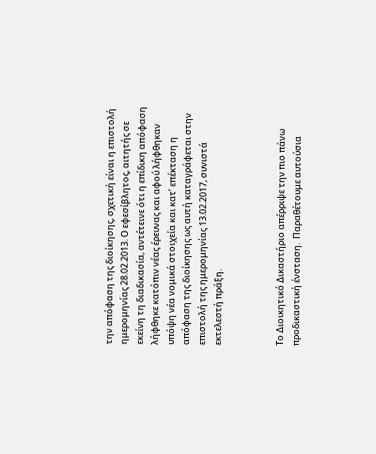την απόφαση της διοίκησης, σχετική είναι η επιστολή ημερομηνίας 28.02.2013. Ο εφεσίβλητος, αιτητής σε εκείνη τη διαδικασία, αντέτεινε ότι η επίδικη απόφαση λήφθηκε κατόπιν νέας έρευνας και αφού λήφθηκαν υπόψη νέα νομικά στοιχεία και κατ’ επέκταση η απόφαση της διοίκησης ως αυτή καταγράφεται στην επιστολή της ημερομηνίας 13.02.2017, συνιστά εκτελεστή πράξη.



Το Διοικητικό Δικαστήριο απέρριψε την πιο πάνω προδικαστική ένσταση.  Παραθέτουμε αυτούσια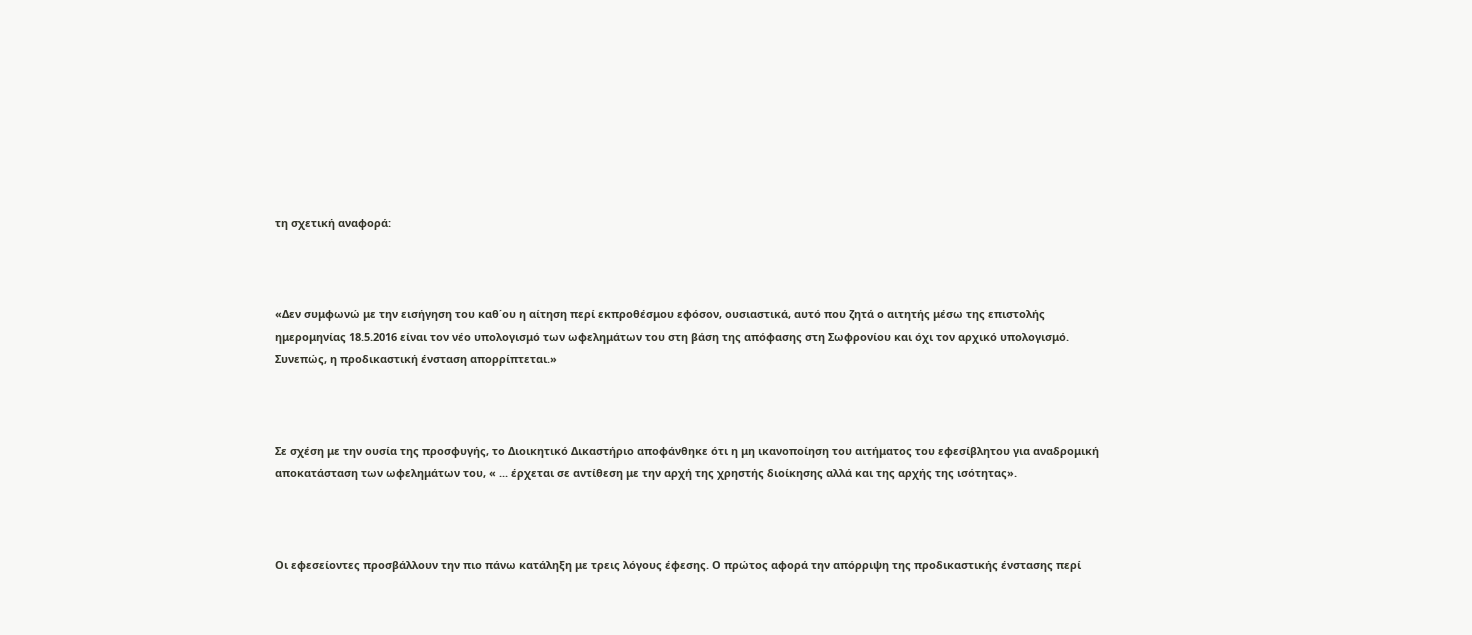τη σχετική αναφορά:



«Δεν συμφωνώ με την εισήγηση του καθ΄ου η αίτηση περί εκπροθέσμου εφόσον, ουσιαστικά, αυτό που ζητά ο αιτητής μέσω της επιστολής ημερομηνίας 18.5.2016 είναι τον νέο υπολογισμό των ωφελημάτων του στη βάση της απόφασης στη Σωφρονίου και όχι τον αρχικό υπολογισμό. Συνεπώς, η προδικαστική ένσταση απορρίπτεται.»



Σε σχέση με την ουσία της προσφυγής, το Διοικητικό Δικαστήριο αποφάνθηκε ότι η μη ικανοποίηση του αιτήματος του εφεσίβλητου για αναδρομική αποκατάσταση των ωφελημάτων του, « ... έρχεται σε αντίθεση με την αρχή της χρηστής διοίκησης αλλά και της αρχής της ισότητας».



Οι εφεσείοντες προσβάλλουν την πιο πάνω κατάληξη με τρεις λόγους έφεσης. Ο πρώτος αφορά την απόρριψη της προδικαστικής ένστασης περί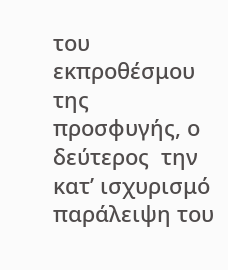του εκπροθέσμου της προσφυγής, ο δεύτερος  την κατ’ ισχυρισμό παράλειψη του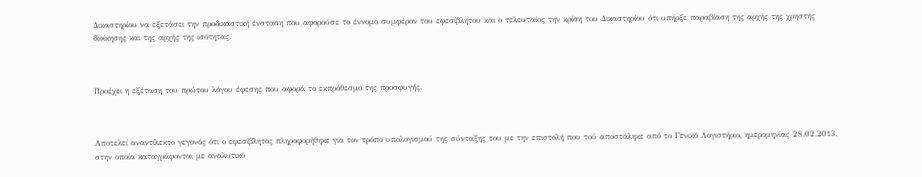Δικαστηρίου να εξετάσει την προδικαστική ένσταση που αφορούσε το έννομο συμφέρον του εφεσίβλητου και ο τελευταίος την κρίση του Δικαστηρίου ότι υπήρξε παραβίαση της αρχής της χρηστής διοίκησης και της αρχής της ισότητας.



Προέχει η εξέταση του πρώτου λόγου έφεσης που αφορά το εκπρόθεσμο της προσφυγής.



Αποτελεί αναντίλεκτο γεγονός ότι ο εφεσίβλητος πληροφορήθηκε για τον τρόπο υπολογισμού της σύνταξης του με την επιστολή που τού αποστάληκε από το Γενικό Λογιστήριο, ημερομηνίας 28.02.2013, στην οποία καταγράφονται με αναλυτικό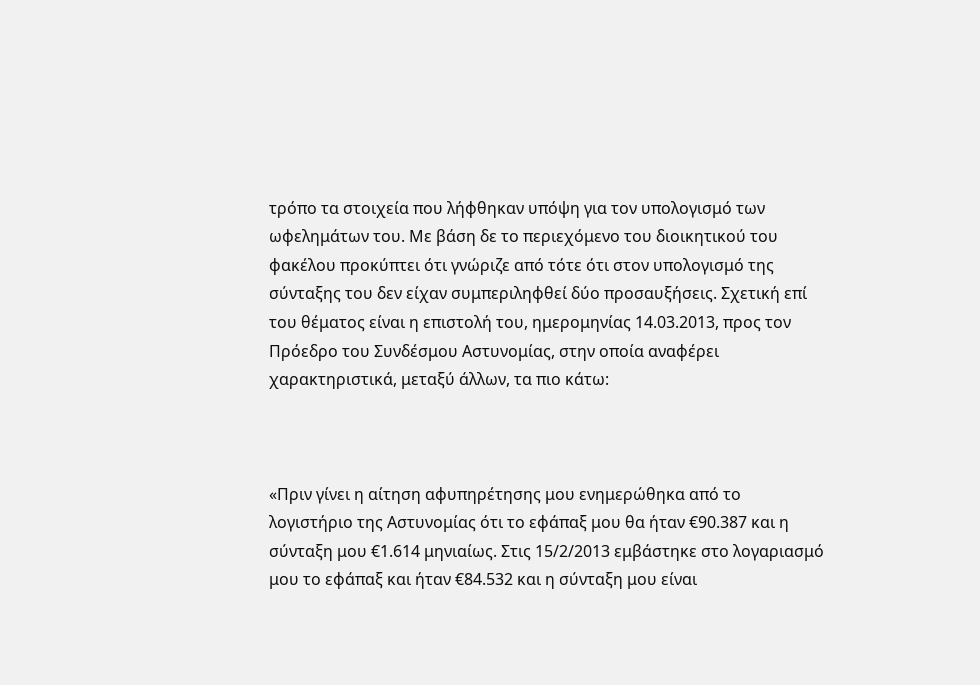τρόπο τα στοιχεία που λήφθηκαν υπόψη για τον υπολογισμό των ωφελημάτων του. Με βάση δε το περιεχόμενο του διοικητικού του φακέλου προκύπτει ότι γνώριζε από τότε ότι στον υπολογισμό της  σύνταξης του δεν είχαν συμπεριληφθεί δύο προσαυξήσεις. Σχετική επί του θέματος είναι η επιστολή του, ημερομηνίας 14.03.2013, προς τον Πρόεδρο του Συνδέσμου Αστυνομίας, στην οποία αναφέρει χαρακτηριστικά, μεταξύ άλλων, τα πιο κάτω:



«Πριν γίνει η αίτηση αφυπηρέτησης μου ενημερώθηκα από το λογιστήριο της Αστυνομίας ότι το εφάπαξ μου θα ήταν €90.387 και η σύνταξη μου €1.614 μηνιαίως. Στις 15/2/2013 εμβάστηκε στο λογαριασμό μου το εφάπαξ και ήταν €84.532 και η σύνταξη μου είναι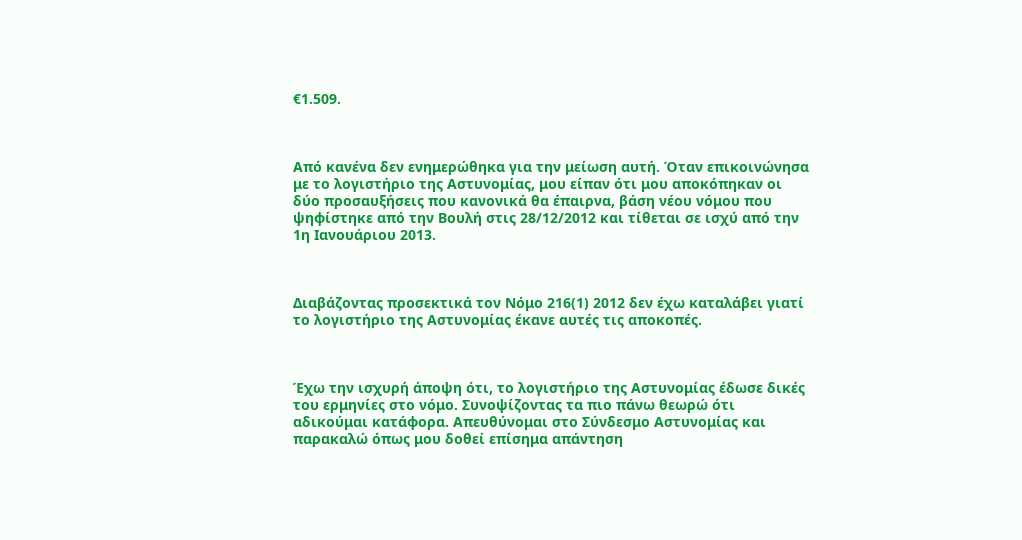€1.509.



Από κανένα δεν ενημερώθηκα για την μείωση αυτή. Όταν επικοινώνησα με το λογιστήριο της Αστυνομίας, μου είπαν ότι μου αποκόπηκαν οι δύο προσαυξήσεις που κανονικά θα έπαιρνα, βάση νέου νόμου που ψηφίστηκε από την Βουλή στις 28/12/2012 και τίθεται σε ισχύ από την 1η Ιανουάριου 2013.



Διαβάζοντας προσεκτικά τον Νόμο 216(1) 2012 δεν έχω καταλάβει γιατί το λογιστήριο της Αστυνομίας έκανε αυτές τις αποκοπές.



Έχω την ισχυρή άποψη ότι, το λογιστήριο της Αστυνομίας έδωσε δικές του ερμηνίες στο νόμο. Συνοψίζοντας τα πιο πάνω θεωρώ ότι αδικούμαι κατάφορα. Απευθύνομαι στο Σύνδεσμο Αστυνομίας και παρακαλώ όπως μου δοθεί επίσημα απάντηση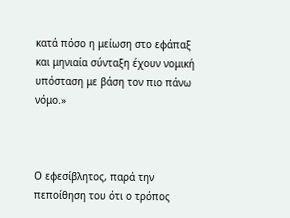κατά πόσο η μείωση στο εφάπαξ και μηνιαία σύνταξη έχουν νομική υπόσταση με βάση τον πιο πάνω νόμο.»



Ο εφεσίβλητος, παρά την πεποίθηση του ότι ο τρόπος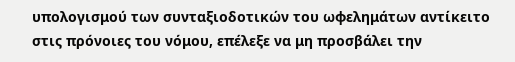υπολογισμού των συνταξιοδοτικών του ωφελημάτων αντίκειτο στις πρόνοιες του νόμου, επέλεξε να μη προσβάλει την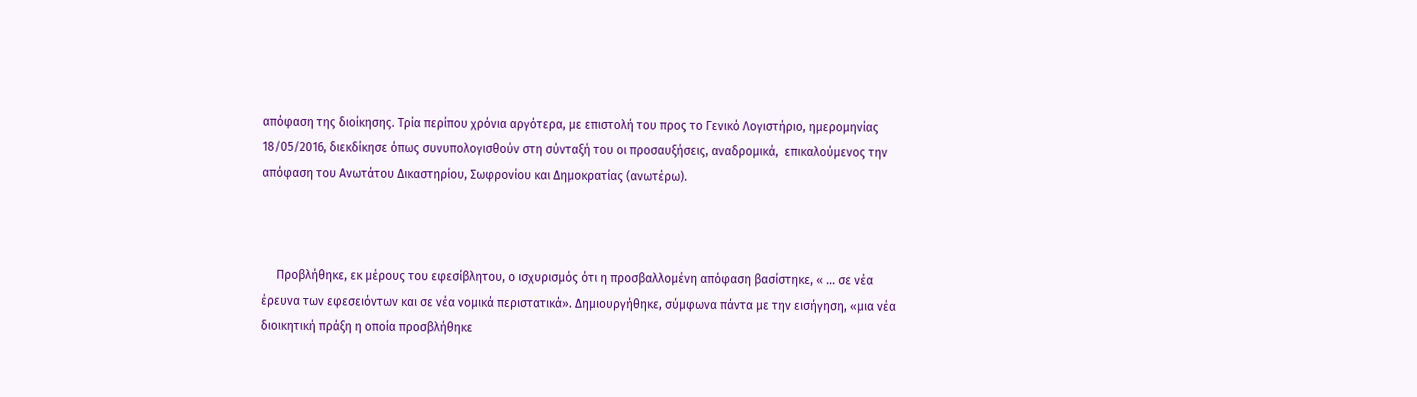απόφαση της διοίκησης. Τρία περίπου χρόνια αργότερα, με επιστολή του προς το Γενικό Λογιστήριο, ημερομηνίας 18/05/2016, διεκδίκησε όπως συνυπολογισθούν στη σύνταξή του οι προσαυξήσεις, αναδρομικά,  επικαλούμενος την απόφαση του Ανωτάτου Δικαστηρίου, Σωφρονίου και Δημοκρατίας (ανωτέρω).



     Προβλήθηκε, εκ μέρους του εφεσίβλητου, ο ισχυρισμός ότι η προσβαλλομένη απόφαση βασίστηκε, « ... σε νέα έρευνα των εφεσειόντων και σε νέα νομικά περιστατικά». Δημιουργήθηκε, σύμφωνα πάντα με την εισήγηση, «μια νέα διοικητική πράξη η οποία προσβλήθηκε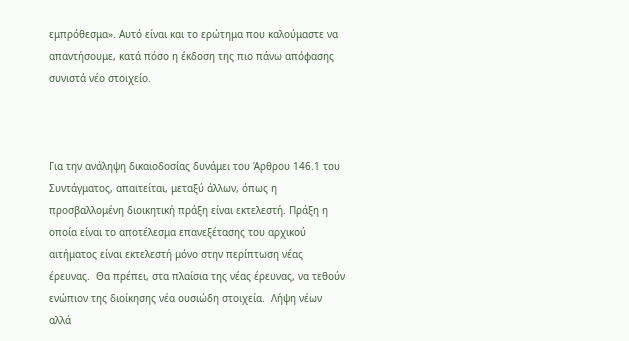εμπρόθεσμα». Αυτό είναι και το ερώτημα που καλούμαστε να απαντήσουμε, κατά πόσο η έκδοση της πιο πάνω απόφασης  συνιστά νέο στοιχείο.



Για την ανάληψη δικαιοδοσίας δυνάμει του Άρθρου 146.1 του Συντάγματος, απαιτείται, μεταξύ άλλων, όπως η προσβαλλομένη διοικητική πράξη είναι εκτελεστή. Πράξη η οποία είναι το αποτέλεσμα επανεξέτασης του αρχικού αιτήματος είναι εκτελεστή μόνο στην περίπτωση νέας έρευνας.  Θα πρέπει, στα πλαίσια της νέας έρευνας, να τεθούν ενώπιον της διοίκησης νέα ουσιώδη στοιχεία.  Λήψη νέων αλλά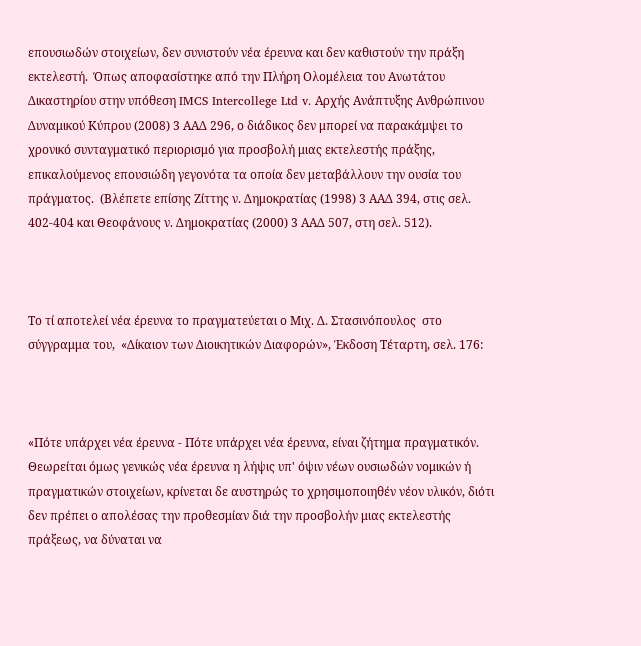επουσιωδών στοιχείων, δεν συνιστούν νέα έρευνα και δεν καθιστούν την πράξη εκτελεστή.  Όπως αποφασίστηκε από την Πλήρη Ολομέλεια του Ανωτάτου Δικαστηρίου στην υπόθεση IMCS Intercollege Ltd v. Αρχής Ανάπτυξης Ανθρώπινου Δυναμικού Κύπρου (2008) 3 ΑΑΔ 296, ο διάδικος δεν μπορεί να παρακάμψει το χρονικό συνταγματικό περιορισμό για προσβολή μιας εκτελεστής πράξης, επικαλούμενος επουσιώδη γεγονότα τα οποία δεν μεταβάλλουν την ουσία του πράγματος.  (Βλέπετε επίσης Ζίττης ν. Δημοκρατίας (1998) 3 ΑΑΔ 394, στις σελ. 402-404 και Θεοφάνους ν. Δημοκρατίας (2000) 3 ΑΑΔ 507, στη σελ. 512).



Το τί αποτελεί νέα έρευνα το πραγματεύεται ο Μιχ. Δ. Στασινόπουλος  στο σύγγραμμα του,  «Δίκαιον των Διοικητικών Διαφορών», Έκδοση Τέταρτη, σελ. 176:



«Πότε υπάρχει νέα έρευνα - Πότε υπάρχει νέα έρευνα, είναι ζήτημα πραγματικόν. Θεωρείται όμως γενικώς νέα έρευνα η λήψις υπ' όψιν νέων ουσιωδών νομικών ή πραγματικών στοιχείων, κρίνεται δε αυστηρώς το χρησιμοποιηθέν νέον υλικόν, διότι δεν πρέπει ο απολέσας την προθεσμίαν διά την προσβολήν μιας εκτελεστής πράξεως, να δύναται να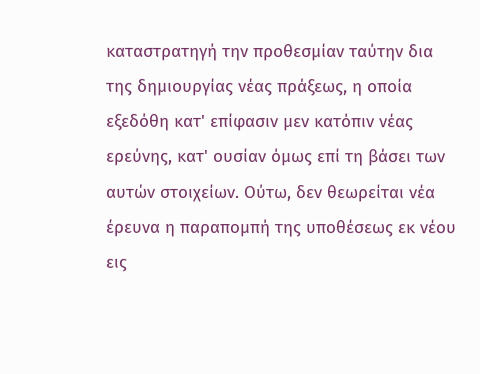καταστρατηγή την προθεσμίαν ταύτην δια της δημιουργίας νέας πράξεως, η οποία εξεδόθη κατ' επίφασιν μεν κατόπιν νέας ερεύνης, κατ' ουσίαν όμως επί τη βάσει των αυτών στοιχείων. Ούτω, δεν θεωρείται νέα έρευνα η παραπομπή της υποθέσεως εκ νέου εις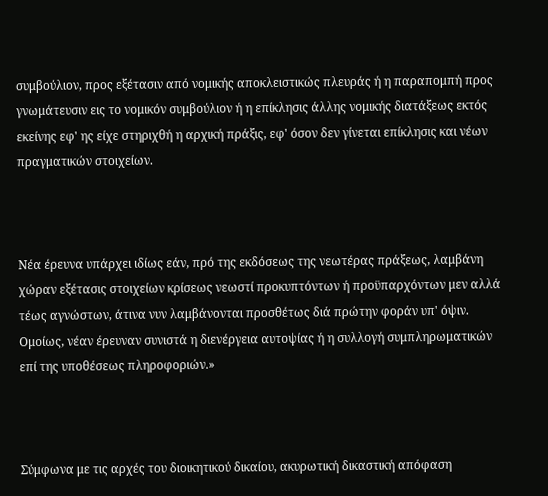συμβούλιον, προς εξέτασιν από νομικής αποκλειστικώς πλευράς ή η παραπομπή προς γνωμάτευσιν εις το νομικόν συμβούλιον ή η επίκλησις άλλης νομικής διατάξεως εκτός εκείνης εφ' ης είχε στηριχθή η αρχική πράξις, εφ' όσον δεν γίνεται επίκλησις και νέων πραγματικών στοιχείων.



Νέα έρευνα υπάρχει ιδίως εάν, πρό της εκδόσεως της νεωτέρας πράξεως, λαμβάνη χώραν εξέτασις στοιχείων κρίσεως νεωστί προκυπτόντων ή προϋπαρχόντων μεν αλλά τέως αγνώστων, άτινα νυν λαμβάνονται προσθέτως διά πρώτην φοράν υπ' όψιν. Ομοίως, νέαν έρευναν συνιστά η διενέργεια αυτοψίας ή η συλλογή συμπληρωματικών επί της υποθέσεως πληροφοριών.»



Σύμφωνα με τις αρχές του διοικητικού δικαίου, ακυρωτική δικαστική απόφαση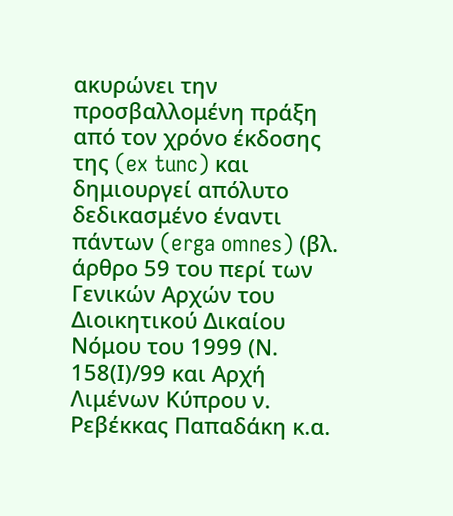ακυρώνει την προσβαλλομένη πράξη από τον χρόνο έκδοσης της (ex tunc) και δημιουργεί απόλυτο δεδικασμένο έναντι πάντων (erga omnes) (βλ. άρθρο 59 του περί των Γενικών Αρχών του Διοικητικού Δικαίου Νόμου του 1999 (Ν. 158(Ι)/99 και Αρχή Λιμένων Κύπρου ν. Ρεβέκκας Παπαδάκη κ.α.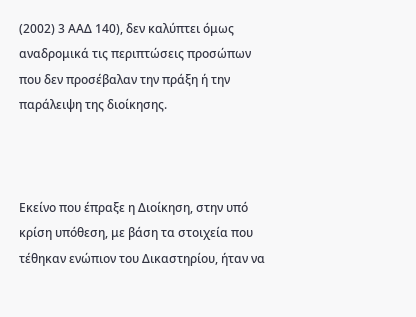(2002) 3 ΑΑΔ 140), δεν καλύπτει όμως αναδρομικά τις περιπτώσεις προσώπων που δεν προσέβαλαν την πράξη ή την παράλειψη της διοίκησης.



Εκείνο που έπραξε η Διοίκηση, στην υπό κρίση υπόθεση, με βάση τα στοιχεία που τέθηκαν ενώπιον του Δικαστηρίου, ήταν να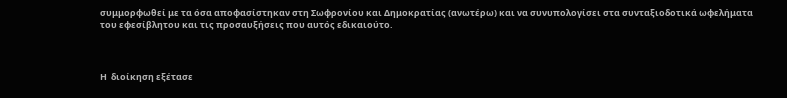συμμορφωθεί με τα όσα αποφασίστηκαν στη Σωφρονίου και Δημοκρατίας (ανωτέρω) και να συνυπολογίσει στα συνταξιοδοτικά ωφελήματα του εφεσίβλητου και τις προσαυξήσεις που αυτός εδικαιούτο.



Η  διοίκηση εξέτασε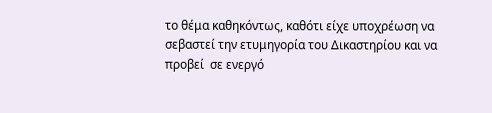το θέμα καθηκόντως, καθότι είχε υποχρέωση να σεβαστεί την ετυμηγορία του Δικαστηρίου και να προβεί  σε ενεργό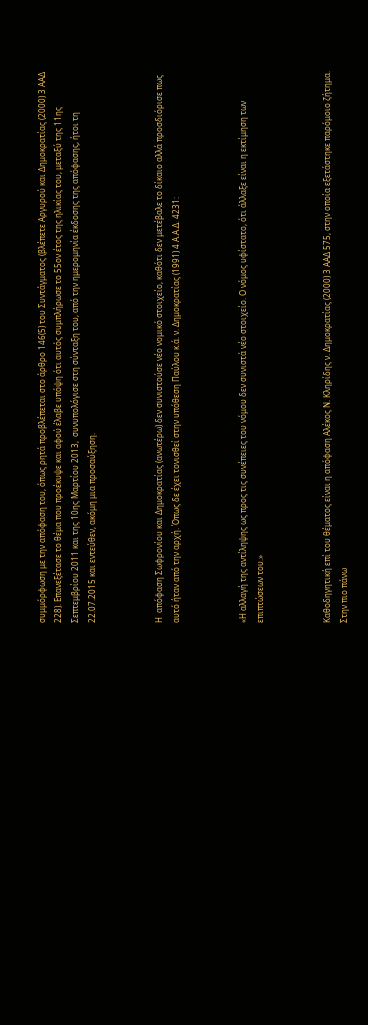συμμόρφωση με την απόφαση του, όπως ρητά προβλέπεται στο άρθρο 146(5) του Συντάγματος (βλέπετε Αργυρού και Δημοκρατίας (2000) 3 ΑΑΔ 228). Επανεξέτασε το θέμα που προέκυψε και αφού έλαβε υπόψη ότι αυτός συμπλήρωσε το 55ον έτος της ηλικίας του, μεταξύ της 11ης Σεπτεμβρίου 2011 και της 10ης Μαρτίου 2013,  συνυπολόγισε στη σύνταξη του, από την ημερομηνία έκδοσης της απόφασης, ήτοι τη 22.07.2015 και εντεύθεν, ακόμη μια προσαύξηση.



Η  απόφαση Σωφρονίου και Δημοκρατίας (ανωτέρω) δεν συνιστούσε νέο νομικό στοιχείο, καθότι δεν μετέβαλε το δίκαιο αλλά προσδιόρισε πως αυτό ήταν από την αρχή. Όπως δε έχει τονισθεί στην υπόθεση Παύλου κ.ά. ν. Δημοκρατίας (1991) 4 Α.Α.Δ. 4231:



«Η αλλαγή της αντίληψης ως προς τις συνέπειες του νόμου δεν συνιστά νέο στοιχείο. Ο νόμος υφίστατο, ότι άλλαξε είναι η εκτίμηση των επιπτώσεων του.»



Καθοδηγητική επί του θέματος είναι η απόφαση Αλέκος Ν. Κληρίδης ν. Δημοκρατίας (2000) 3 ΑΑΔ 575, στην οποία εξετάστηκε παρόμοιο ζήτημα. Στην πιο πάνω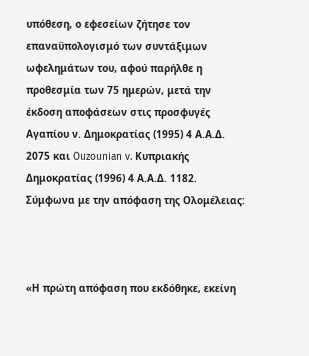υπόθεση, ο εφεσείων ζήτησε τον επαναϋπολογισμό των συντάξιμων ωφελημάτων του, αφού παρήλθε η προθεσμία των 75 ημερών, μετά την έκδοση αποφάσεων στις προσφυγές Αγαπίου ν. Δημοκρατίας (1995) 4 Α.Α.Δ. 2075 και Ouzounian v. Κυπριακής Δημοκρατίας (1996) 4 Α.Α.Δ. 1182.  Σύμφωνα με την απόφαση της Ολομέλειας:



«Η πρώτη απόφαση που εκδόθηκε, εκείνη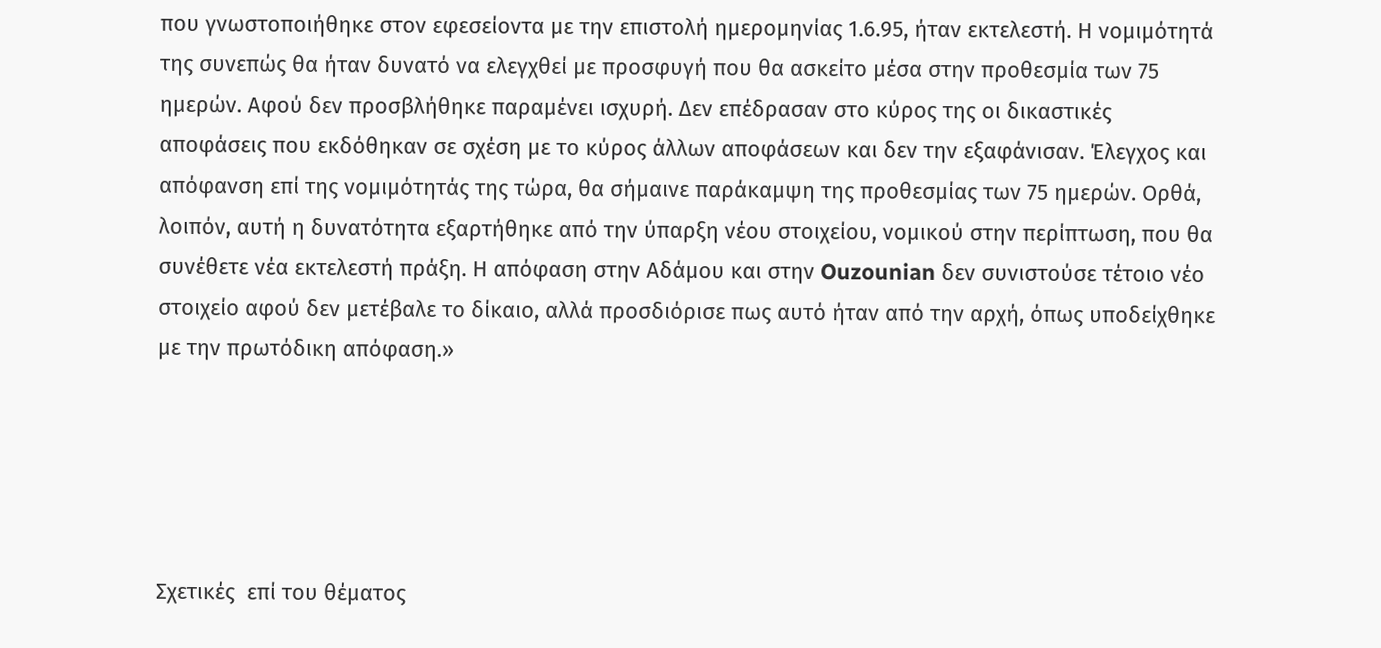που γνωστοποιήθηκε στον εφεσείοντα με την επιστολή ημερομηνίας 1.6.95, ήταν εκτελεστή. Η νομιμότητά της συνεπώς θα ήταν δυνατό να ελεγχθεί με προσφυγή που θα ασκείτο μέσα στην προθεσμία των 75 ημερών. Αφού δεν προσβλήθηκε παραμένει ισχυρή. Δεν επέδρασαν στο κύρος της οι δικαστικές αποφάσεις που εκδόθηκαν σε σχέση με το κύρος άλλων αποφάσεων και δεν την εξαφάνισαν. Έλεγχος και απόφανση επί της νομιμότητάς της τώρα, θα σήμαινε παράκαμψη της προθεσμίας των 75 ημερών. Ορθά, λοιπόν, αυτή η δυνατότητα εξαρτήθηκε από την ύπαρξη νέου στοιχείου, νομικού στην περίπτωση, που θα συνέθετε νέα εκτελεστή πράξη. Η απόφαση στην Αδάμου και στην Ouzounian δεν συνιστούσε τέτοιο νέο στοιχείο αφού δεν μετέβαλε το δίκαιο, αλλά προσδιόρισε πως αυτό ήταν από την αρχή, όπως υποδείχθηκε με την πρωτόδικη απόφαση.»





Σχετικές  επί του θέματος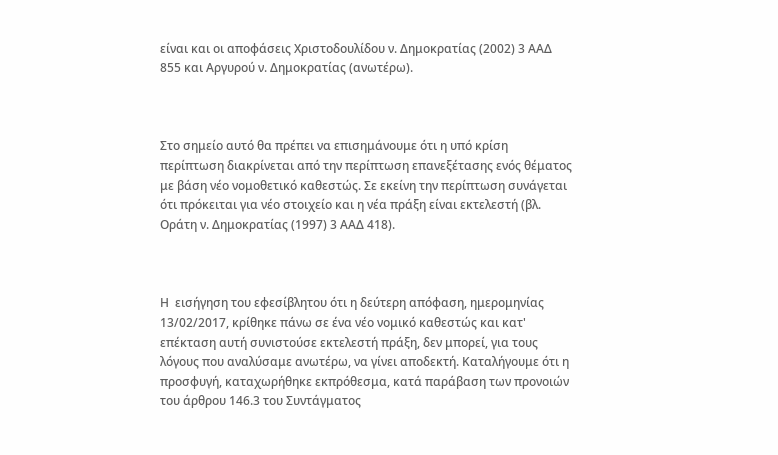είναι και οι αποφάσεις Χριστοδουλίδου ν. Δημοκρατίας (2002) 3 ΑΑΔ 855 και Αργυρού ν. Δημοκρατίας (ανωτέρω).



Στο σημείο αυτό θα πρέπει να επισημάνουμε ότι η υπό κρίση περίπτωση διακρίνεται από την περίπτωση επανεξέτασης ενός θέματος με βάση νέο νομοθετικό καθεστώς. Σε εκείνη την περίπτωση συνάγεται ότι πρόκειται για νέο στοιχείο και η νέα πράξη είναι εκτελεστή (βλ. Οράτη ν. Δημοκρατίας (1997) 3 ΑΑΔ 418).



Η  εισήγηση του εφεσίβλητου ότι η δεύτερη απόφαση, ημερομηνίας 13/02/2017, κρίθηκε πάνω σε ένα νέο νομικό καθεστώς και κατ' επέκταση αυτή συνιστούσε εκτελεστή πράξη, δεν μπορεί, για τους λόγους που αναλύσαμε ανωτέρω, να γίνει αποδεκτή. Καταλήγουμε ότι η προσφυγή, καταχωρήθηκε εκπρόθεσμα, κατά παράβαση των προνοιών του άρθρου 146.3 του Συντάγματος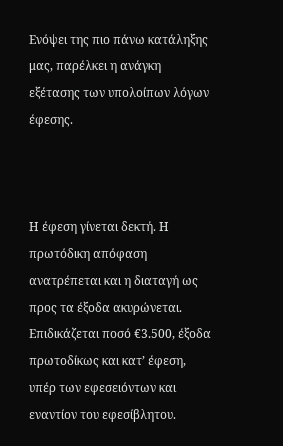Ενόψει της πιο πάνω κατάληξης μας, παρέλκει η ανάγκη εξέτασης των υπολοίπων λόγων έφεσης.



Η έφεση γίνεται δεκτή. Η πρωτόδικη απόφαση ανατρέπεται και η διαταγή ως προς τα έξοδα ακυρώνεται. Επιδικάζεται ποσό €3.500, έξοδα πρωτοδίκως και κατ’ έφεση, υπέρ των εφεσειόντων και εναντίον του εφεσίβλητου.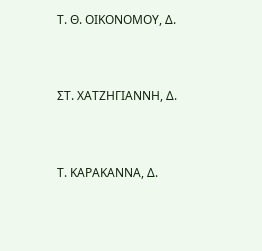Τ. Θ. ΟΙΚΟΝΟΜΟΥ, Δ.



ΣΤ. ΧΑΤΖΗΓΙΑΝΝΗ, Δ.



Τ. ΚΑΡΑΚΑΝΝΑ, Δ.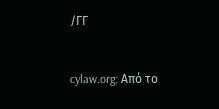/ΓΓ


cylaw.org: Από το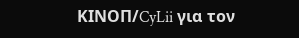ΚΙΝOΠ/CyLii για τον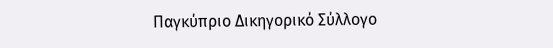Παγκύπριο Δικηγορικό Σύλλογο